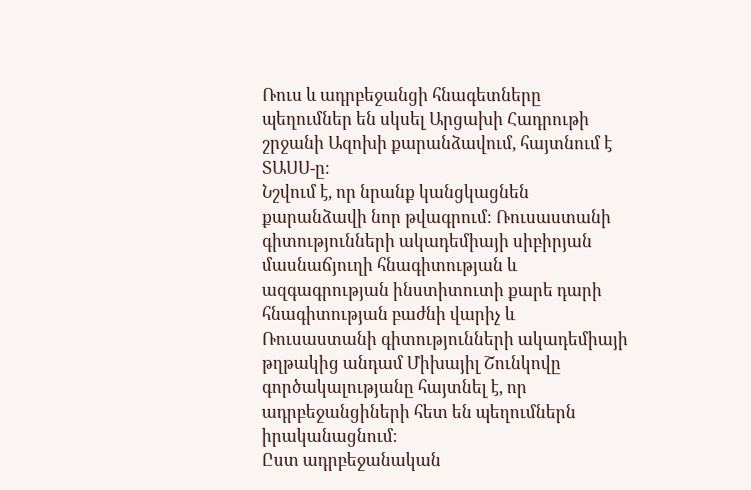Ռուս և ադրբեջանցի հնագետները պեղումներ են սկսել Արցախի Հադրութի շրջանի Ազոխի քարանձավում, հայտնում է ՏԱՍՍ-ը։
Նշվում է, որ նրանք կանցկացնեն քարանձավի նոր թվագրում։ Ռուսաստանի գիտությունների ակադեմիայի սիբիրյան մասնաճյուղի հնագիտության և ազգագրության ինստիտուտի քարե դարի հնագիտության բաժնի վարիչ և Ռուսաստանի գիտությունների ակադեմիայի թղթակից անդամ Միխայիլ Շունկովը գործակալությանը հայտնել է, որ ադրբեջանցիների հետ են պեղումներն իրականացնում։
Ըստ ադրբեջանական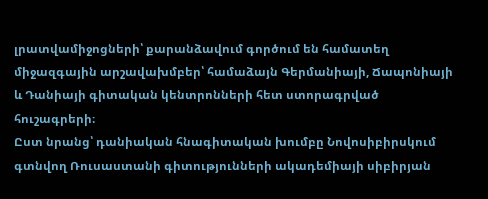լրատվամիջոցների՝ քարանձավում գործում են համատեղ միջազգային արշավախմբեր՝ համաձայն Գերմանիայի, Ճապոնիայի և Դանիայի գիտական կենտրոնների հետ ստորագրված հուշագրերի։
Ըստ նրանց՝ դանիական հնագիտական խումբը Նովոսիբիրսկում գտնվող Ռուսաստանի գիտությունների ակադեմիայի սիբիրյան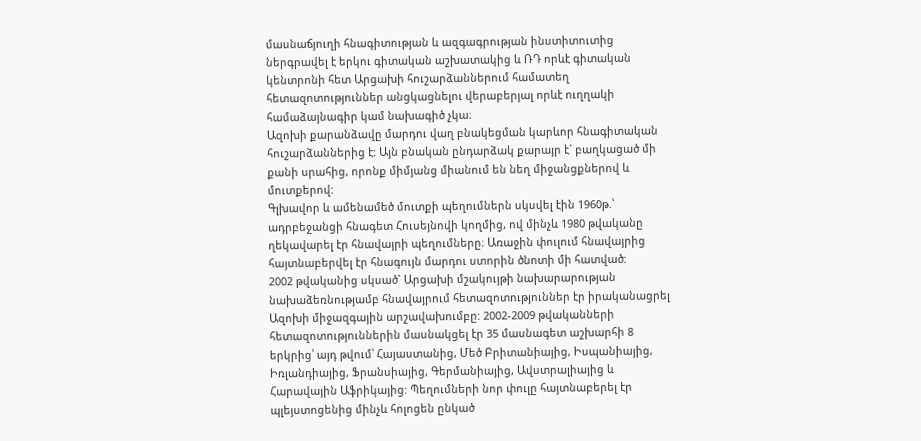մասնաճյուղի հնագիտության և ազգագրության ինստիտուտից ներգրավել է երկու գիտական աշխատակից և ՌԴ որևէ գիտական կենտրոնի հետ Արցախի հուշարձաններում համատեղ հետազոտություններ անցկացնելու վերաբերյալ որևէ ուղղակի համաձայնագիր կամ նախագիծ չկա։
Ազոխի քարանձավը մարդու վաղ բնակեցման կարևոր հնագիտական հուշարձաններից է: Այն բնական ընդարձակ քարայր է` բաղկացած մի քանի սրահից, որոնք միմյանց միանում են նեղ միջանցքներով և մուտքերով:
Գլխավոր և ամենամեծ մուտքի պեղումներն սկսվել էին 1960թ.՝ ադրբեջանցի հնագետ Հուսեյնովի կողմից, ով մինչև 1980 թվականը ղեկավարել էր հնավայրի պեղումները։ Առաջին փուլում հնավայրից հայտնաբերվել էր հնագույն մարդու ստորին ծնոտի մի հատված:
2002 թվականից սկսած` Արցախի մշակույթի նախարարության նախաձեռնությամբ հնավայրում հետազոտություններ էր իրականացրել Ազոխի միջազգային արշավախումբը: 2002-2009 թվականների հետազոտություններին մասնակցել էր 35 մասնագետ աշխարհի 8 երկրից՝ այդ թվում՝ Հայաստանից, Մեծ Բրիտանիայից, Իսպանիայից, Իռլանդիայից, Ֆրանսիայից, Գերմանիայից, Ավստրալիայից և Հարավային Աֆրիկայից: Պեղումների նոր փուլը հայտնաբերել էր պլեյստոցենից մինչև հոլոցեն ընկած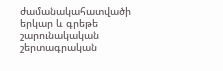ժամանակահատվածի երկար և գրեթե շարունակական շերտագրական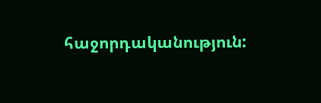հաջորդականություն: